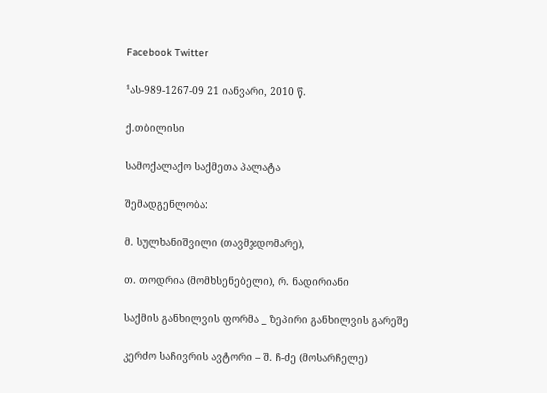Facebook Twitter

¹ას-989-1267-09 21 იანვარი, 2010 წ.

ქ.თბილისი

სამოქალაქო საქმეთა პალატა

შემადგენლობა:

მ. სულხანიშვილი (თავმჯდომარე),

თ. თოდრია (მომხსენებელი), რ. ნადირიანი

საქმის განხილვის ფორმა _ ზეპირი განხილვის გარეშე

კერძო საჩივრის ავტორი – შ. ჩ-ძე (მოსარჩელე)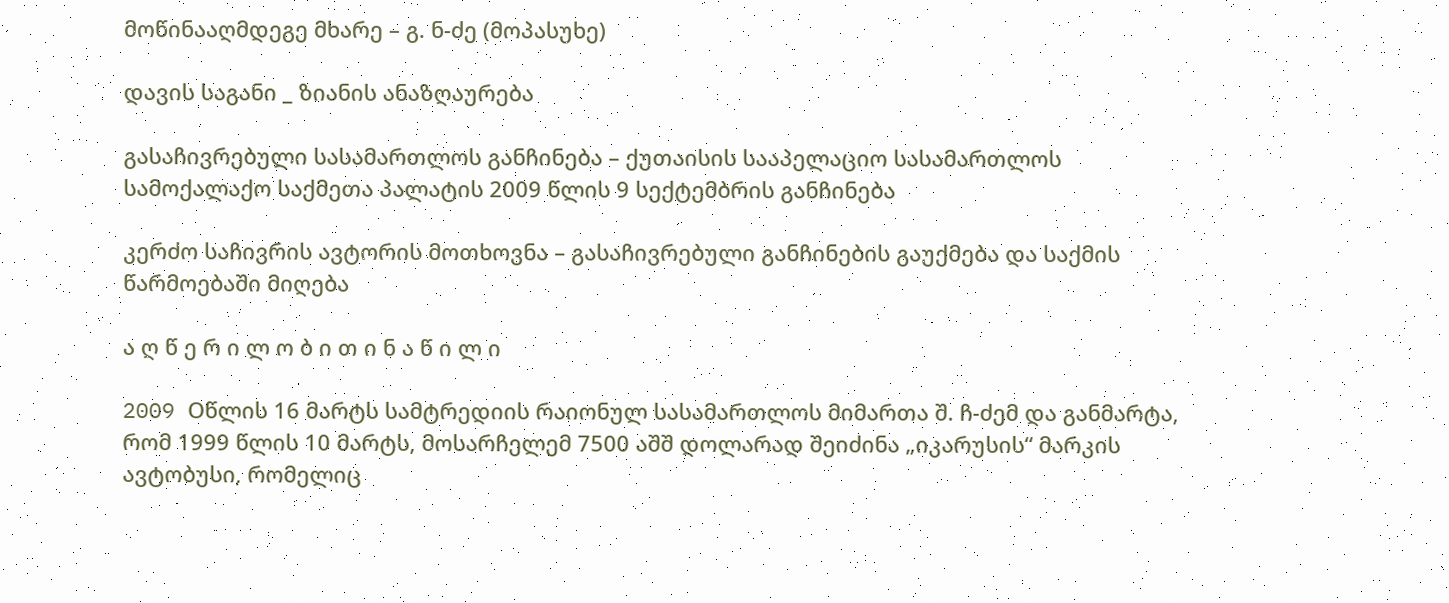მოწინააღმდეგე მხარე – გ. ნ-ძე (მოპასუხე)

დავის საგანი _ ზიანის ანაზღაურება

გასაჩივრებული სასამართლოს განჩინება – ქუთაისის სააპელაციო სასამართლოს სამოქალაქო საქმეთა პალატის 2009 წლის 9 სექტემბრის განჩინება

კერძო საჩივრის ავტორის მოთხოვნა – გასაჩივრებული განჩინების გაუქმება და საქმის წარმოებაში მიღება

ა ღ წ ე რ ი ლ ო ბ ი თ ი ნ ა წ ი ლ ი

2009 Oწლის 16 მარტს სამტრედიის რაიონულ სასამართლოს მიმართა შ. ჩ-ძემ და განმარტა, რომ 1999 წლის 10 მარტს, მოსარჩელემ 7500 აშშ დოლარად შეიძინა „იკარუსის“ მარკის ავტობუსი, რომელიც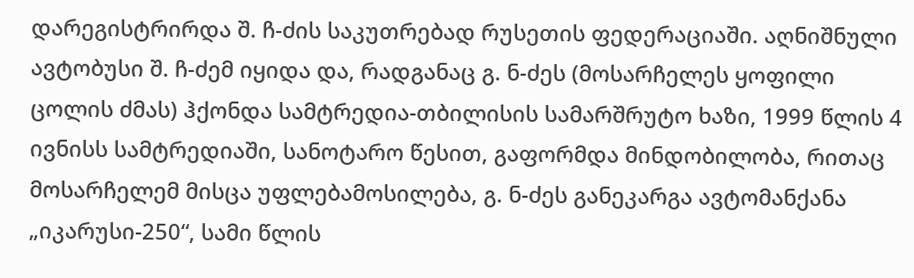დარეგისტრირდა შ. ჩ-ძის საკუთრებად რუსეთის ფედერაციაში. აღნიშნული ავტობუსი შ. ჩ-ძემ იყიდა და, რადგანაც გ. ნ-ძეს (მოსარჩელეს ყოფილი ცოლის ძმას) ჰქონდა სამტრედია-თბილისის სამარშრუტო ხაზი, 1999 წლის 4 ივნისს სამტრედიაში, სანოტარო წესით, გაფორმდა მინდობილობა, რითაც მოსარჩელემ მისცა უფლებამოსილება, გ. ნ-ძეს განეკარგა ავტომანქანა „იკარუსი-250“, სამი წლის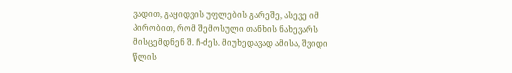ვადით, გაყიდვის უფლების გარეშე, ასევე იმ პირობით, რომ შემოსული თანხის ნახევარს მისცემდნენ შ. ჩ-ძეს. მიუხედავად ამისა, შვიდი წლის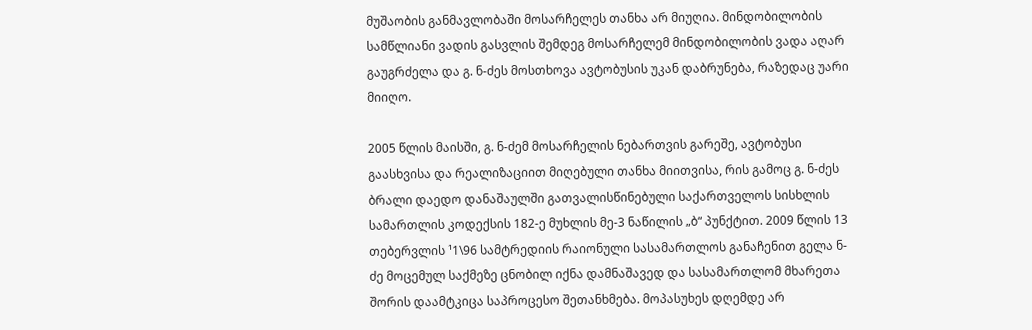მუშაობის განმავლობაში მოსარჩელეს თანხა არ მიუღია. მინდობილობის სამწლიანი ვადის გასვლის შემდეგ მოსარჩელემ მინდობილობის ვადა აღარ გაუგრძელა და გ. ნ-ძეს მოსთხოვა ავტობუსის უკან დაბრუნება, რაზედაც უარი მიიღო.

2005 წლის მაისში, გ. ნ-ძემ მოსარჩელის ნებართვის გარეშე, ავტობუსი გაასხვისა და რეალიზაციით მიღებული თანხა მიითვისა, რის გამოც გ. ნ-ძეს ბრალი დაედო დანაშაულში გათვალისწინებული საქართველოს სისხლის სამართლის კოდექსის 182-ე მუხლის მე-3 ნაწილის „ბ“ პუნქტით. 2009 წლის 13 თებერვლის ¹1\96 სამტრედიის რაიონული სასამართლოს განაჩენით გელა ნ-ძე მოცემულ საქმეზე ცნობილ იქნა დამნაშავედ და სასამართლომ მხარეთა შორის დაამტკიცა საპროცესო შეთანხმება. მოპასუხეს დღემდე არ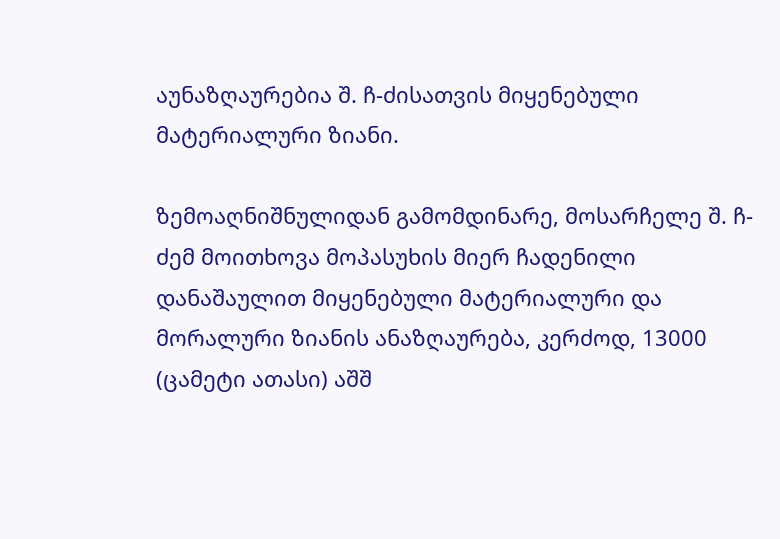აუნაზღაურებია შ. ჩ-ძისათვის მიყენებული მატერიალური ზიანი.

ზემოაღნიშნულიდან გამომდინარე, მოსარჩელე შ. ჩ-ძემ მოითხოვა მოპასუხის მიერ ჩადენილი დანაშაულით მიყენებული მატერიალური და მორალური ზიანის ანაზღაურება, კერძოდ, 13000 (ცამეტი ათასი) აშშ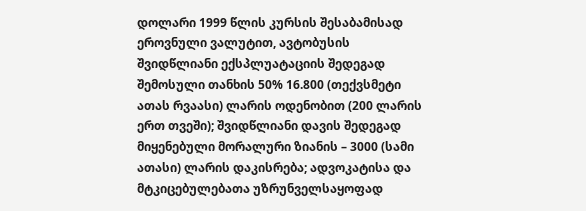დოლარი 1999 წლის კურსის შესაბამისად ეროვნული ვალუტით, ავტობუსის შვიდწლიანი ექსპლუატაციის შედეგად შემოსული თანხის 50% 16.800 (თექვსმეტი ათას რვაასი) ლარის ოდენობით (200 ლარის ერთ თვეში); შვიდწლიანი დავის შედეგად მიყენებული მორალური ზიანის – 3000 (სამი ათასი) ლარის დაკისრება; ადვოკატისა და მტკიცებულებათა უზრუნველსაყოფად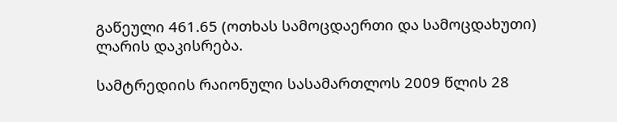გაწეული 461.65 (ოთხას სამოცდაერთი და სამოცდახუთი) ლარის დაკისრება.

სამტრედიის რაიონული სასამართლოს 2009 წლის 28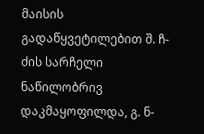მაისის გადაწყვეტილებით შ. ჩ-ძის სარჩელი ნაწილობრივ დაკმაყოფილდა, გ. ნ-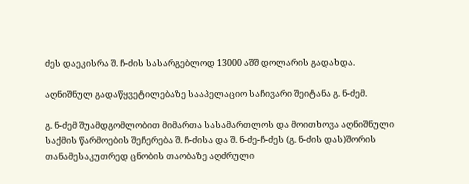ძეს დაეკისრა შ. ჩ-ძის სასარგებლოდ 13000 აშშ დოლარის გადახდა.

აღნიშნულ გადაწყვეტილებაზე სააპელაციო საჩივარი შეიტანა გ. ნ-ძემ.

გ. ნ-ძემ შუამდგომლობით მიმართა სასამართლოს და მოითხოვა აღნიშნული საქმის წარმოების შეჩერება შ. ჩ-ძისა და შ. ნ-ძე-ჩ-ძეს (გ. ნ-ძის დას)შორის თანამესაკუთრედ ცნობის თაობაზე აღძრული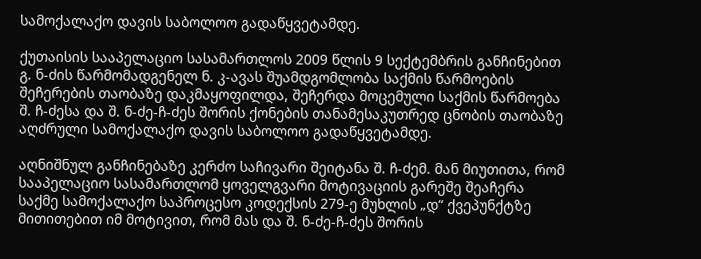სამოქალაქო დავის საბოლოო გადაწყვეტამდე.

ქუთაისის სააპელაციო სასამართლოს 2009 წლის 9 სექტემბრის განჩინებით გ. ნ-ძის წარმომადგენელ ნ. კ-ავას შუამდგომლობა საქმის წარმოების შეჩერების თაობაზე დაკმაყოფილდა, შეჩერდა მოცემული საქმის წარმოება შ. ჩ-ძესა და შ. ნ-ძე-ჩ-ძეს შორის ქონების თანამესაკუთრედ ცნობის თაობაზე აღძრული სამოქალაქო დავის საბოლოო გადაწყვეტამდე.

აღნიშნულ განჩინებაზე კერძო საჩივარი შეიტანა შ. ჩ-ძემ. მან მიუთითა, რომ სააპელაციო სასამართლომ ყოველგვარი მოტივაციის გარეშე შეაჩერა საქმე სამოქალაქო საპროცესო კოდექსის 279-ე მუხლის „დ“ ქვეპუნქტზე მითითებით იმ მოტივით, რომ მას და შ. ნ-ძე-ჩ-ძეს შორის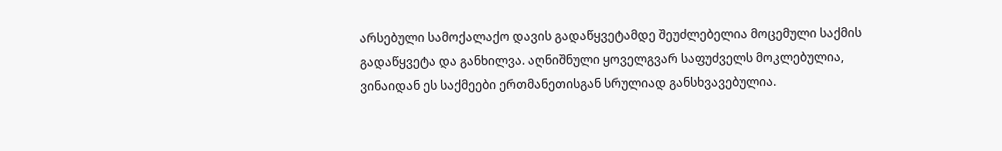არსებული სამოქალაქო დავის გადაწყვეტამდე შეუძლებელია მოცემული საქმის გადაწყვეტა და განხილვა. აღნიშნული ყოველგვარ საფუძველს მოკლებულია, ვინაიდან ეს საქმეები ერთმანეთისგან სრულიად განსხვავებულია.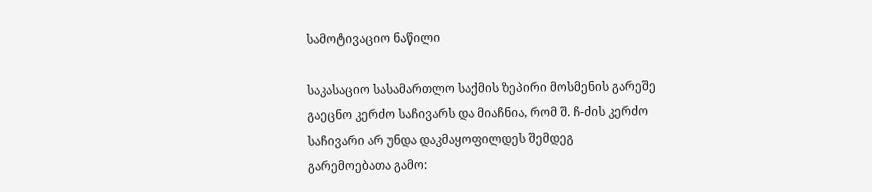სამოტივაციო ნაწილი

საკასაციო სასამართლო საქმის ზეპირი მოსმენის გარეშე გაეცნო კერძო საჩივარს და მიაჩნია, რომ შ. ჩ-ძის კერძო საჩივარი არ უნდა დაკმაყოფილდეს შემდეგ გარემოებათა გამო: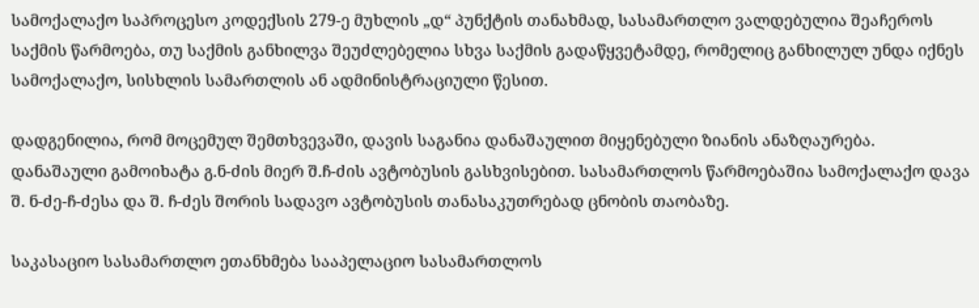სამოქალაქო საპროცესო კოდექსის 279-ე მუხლის „დ“ პუნქტის თანახმად, სასამართლო ვალდებულია შეაჩეროს საქმის წარმოება, თუ საქმის განხილვა შეუძლებელია სხვა საქმის გადაწყვეტამდე, რომელიც განხილულ უნდა იქნეს სამოქალაქო, სისხლის სამართლის ან ადმინისტრაციული წესით.

დადგენილია, რომ მოცემულ შემთხვევაში, დავის საგანია დანაშაულით მიყენებული ზიანის ანაზღაურება. დანაშაული გამოიხატა გ.ნ-ძის მიერ შ.ჩ-ძის ავტობუსის გასხვისებით. სასამართლოს წარმოებაშია სამოქალაქო დავა შ. ნ-ძე-ჩ-ძესა და შ. ჩ-ძეს შორის სადავო ავტობუსის თანასაკუთრებად ცნობის თაობაზე.

საკასაციო სასამართლო ეთანხმება სააპელაციო სასამართლოს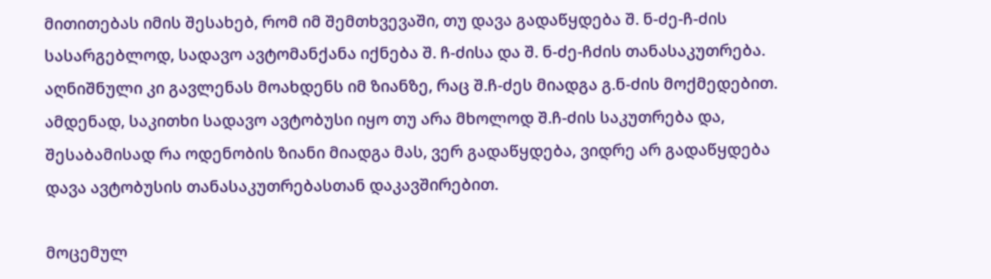მითითებას იმის შესახებ, რომ იმ შემთხვევაში, თუ დავა გადაწყდება შ. ნ-ძე-ჩ-ძის სასარგებლოდ, სადავო ავტომანქანა იქნება შ. ჩ-ძისა და შ. ნ-ძე-ჩძის თანასაკუთრება. აღნიშნული კი გავლენას მოახდენს იმ ზიანზე, რაც შ.ჩ-ძეს მიადგა გ.ნ-ძის მოქმედებით. ამდენად, საკითხი სადავო ავტობუსი იყო თუ არა მხოლოდ შ.ჩ-ძის საკუთრება და, შესაბამისად რა ოდენობის ზიანი მიადგა მას, ვერ გადაწყდება, ვიდრე არ გადაწყდება დავა ავტობუსის თანასაკუთრებასთან დაკავშირებით.

მოცემულ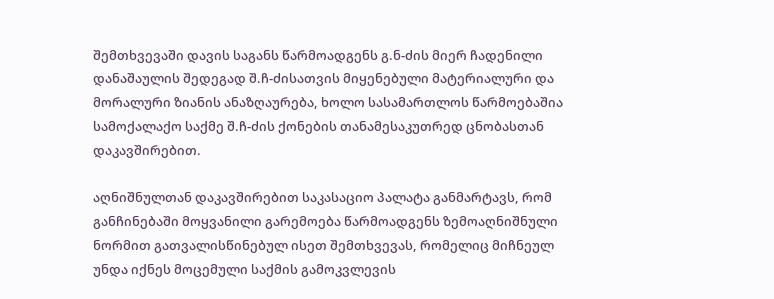შემთხვევაში დავის საგანს წარმოადგენს გ.ნ-ძის მიერ ჩადენილი დანაშაულის შედეგად შ.ჩ-ძისათვის მიყენებული მატერიალური და მორალური ზიანის ანაზღაურება, ხოლო სასამართლოს წარმოებაშია სამოქალაქო საქმე შ.ჩ-ძის ქონების თანამესაკუთრედ ცნობასთან დაკავშირებით.

აღნიშნულთან დაკავშირებით საკასაციო პალატა განმარტავს, რომ განჩინებაში მოყვანილი გარემოება წარმოადგენს ზემოაღნიშნული ნორმით გათვალისწინებულ ისეთ შემთხვევას, რომელიც მიჩნეულ უნდა იქნეს მოცემული საქმის გამოკვლევის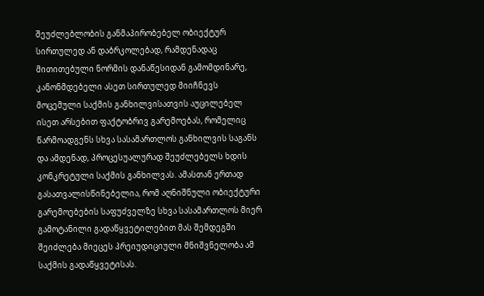შეუძლებლობის განმაპირობებელ ობიექტურ სირთულედ ან დაბრკოლებად, რამდენადაც მითითებული ნორმის დანაწესიდან გამომდინარე, კანონმდებელი ასეთ სირთულედ მიიჩნევს მოცემული საქმის განხილვისათვის აუცილებელ ისეთ არსებით ფაქტობრივ გარემოებას, რომელიც წარმოადგენს სხვა სასამართლოს განხილვის საგანს და ამდენად, პროცესუალურად შეუძლებელს ხდის კონკრეტული საქმის განხილვას. ამასთან ერთად გასათვალისწინებელია, რომ აღნიშნული ობიექტური გარემოებების საფუძველზე სხვა სასამართლოს მიერ გამოტანილი გადაწყვეტილებით მას შემდეგში შეიძლება მიეცეს პრეიუდიციული მნიშვნელობა ამ საქმის გადაწყვეტისას.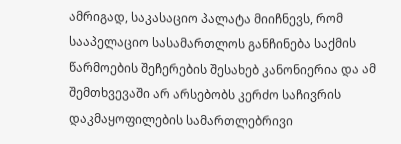ამრიგად, საკასაციო პალატა მიიჩნევს, რომ სააპელაციო სასამართლოს განჩინება საქმის წარმოების შეჩერების შესახებ კანონიერია და ამ შემთხვევაში არ არსებობს კერძო საჩივრის დაკმაყოფილების სამართლებრივი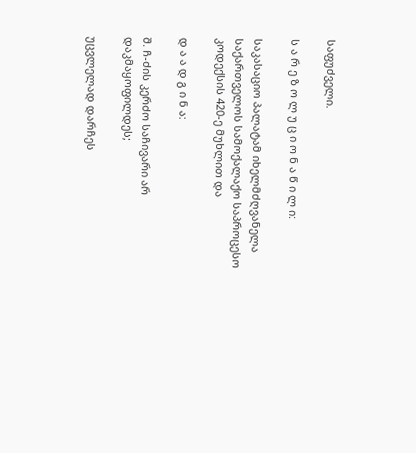საფუძველი.

ს ა რ ე ზ ო ლ უ ც ი ო ნ ა წ ი ლ ი:

საკასაციო პალატამ იხელმძღვანელა საქართველოს სამოქალაქო საპროცესო კოდექსის 420-ე მუხლით და

დ ა ა დ გ ი ნ ა:

შ. ჩ-ძის კერძო საჩივარი არ დაკმაყოფილდეს;

უცვლელად დარჩეს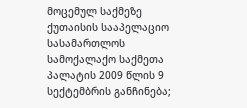მოცემულ საქმეზე ქუთაისის სააპელაციო სასამართლოს სამოქალაქო საქმეთა პალატის 2009 წლის 9 სექტემბრის განჩინება;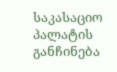საკასაციო პალატის განჩინება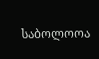საბოლოოა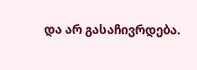და არ გასაჩივრდება.